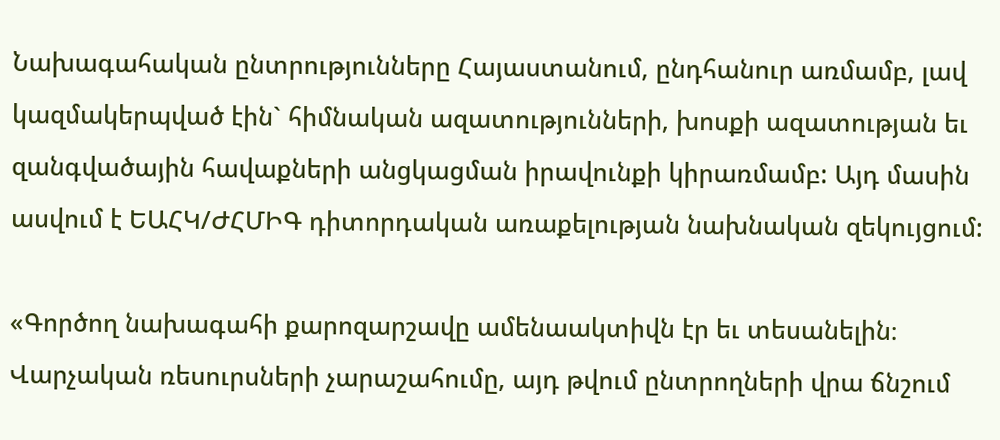Նախագահական ընտրությունները Հայաստանում, ընդհանուր առմամբ, լավ կազմակերպված էին` հիմնական ազատությունների, խոսքի ազատության եւ զանգվածային հավաքների անցկացման իրավունքի կիրառմամբ: Այդ մասին ասվում է ԵԱՀԿ/ԺՀՄԻԳ դիտորդական առաքելության նախնական զեկույցում:

«Գործող նախագահի քարոզարշավը ամենաակտիվն էր եւ տեսանելին։ Վարչական ռեսուրսների չարաշահումը, այդ թվում ընտրողների վրա ճնշում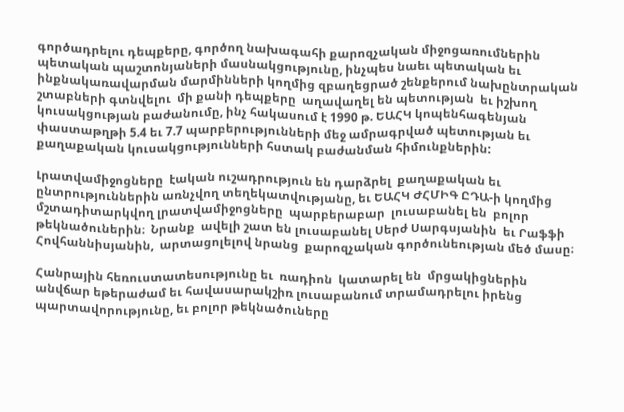գործադրելու դեպքերը, գործող նախագահի քարոզչական միջոցառումներին պետական պաշտոնյաների մասնակցությունը, ինչպես նաեւ պետական եւ ինքնակառավարման մարմինների կողմից զբաղեցրած շենքերում նախընտրական շտաբների գտնվելու  մի քանի դեպքերը  աղավաղել են պետության  եւ իշխող կուսակցության բաժանումը, ինչ հակասում է 1990 թ. ԵԱՀԿ կոպենհագենյան փաստաթղթի 5.4 եւ 7.7 պարբերությունների մեջ ամրագրված պետության եւ քաղաքական կուսակցությունների հստակ բաժանման հիմունքներին:

Լրատվամիջոցները  էական ուշադրություն են դարձրել  քաղաքական եւ ընտրություններին առնչվող տեղեկատվությանը, եւ ԵԱՀԿ ԺՀՄԻԳ ԸԴԱ-ի կողմից մշտադիտարկվող լրատվամիջոցները  պարբերաբար  լուսաբանել են  բոլոր թեկնածուներին։  Նրանք  ավելի շատ են լուսաբանել Սերժ Սարգսյանին  եւ Րաֆֆի Հովհաննիսյանին,  արտացոլելով նրանց  քարոզչական գործունեության մեծ մասը։

Հանրային հեռուստատեսությունը եւ  ռադիոն  կատարել են  մրցակիցներին անվճար եթերաժամ եւ հավասարակշիռ լուսաբանում տրամադրելու իրենց պարտավորությունը, եւ բոլոր թեկնածուները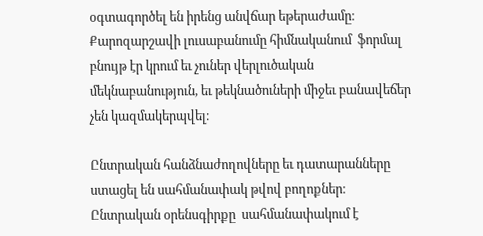օգտագործել են իրենց անվճար եթերաժամը։  Քարոզարշավի լուսաբանումը հիմնականում  ֆորմալ բնույթ էր կրում եւ չուներ վերլուծական մեկնաբանություն, եւ թեկնածուների միջեւ բանավեճեր չեն կազմակերպվել։

Ընտրական հանձնաժողովները եւ դատարանները  ստացել են սահմանափակ թվով բողոքներ։  Ընտրական օրենսգիրքը  սահմանափակում է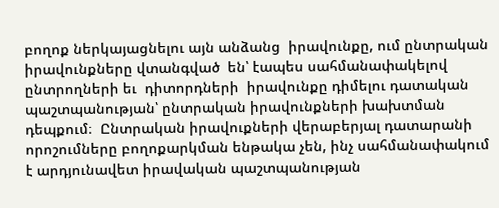բողոք ներկայացնելու այն անձանց  իրավունքը, ում ընտրական  իրավունքները վտանգված  են՝ էապես սահմանափակելով  ընտրողների եւ  դիտորդների  իրավունքը դիմելու դատական պաշտպանության՝ ընտրական իրավունքների խախտման դեպքում։  Ընտրական իրավուքների վերաբերյալ դատարանի որոշումները բողոքարկման ենթակա չեն, ինչ սահմանափակում է արդյունավետ իրավական պաշտպանության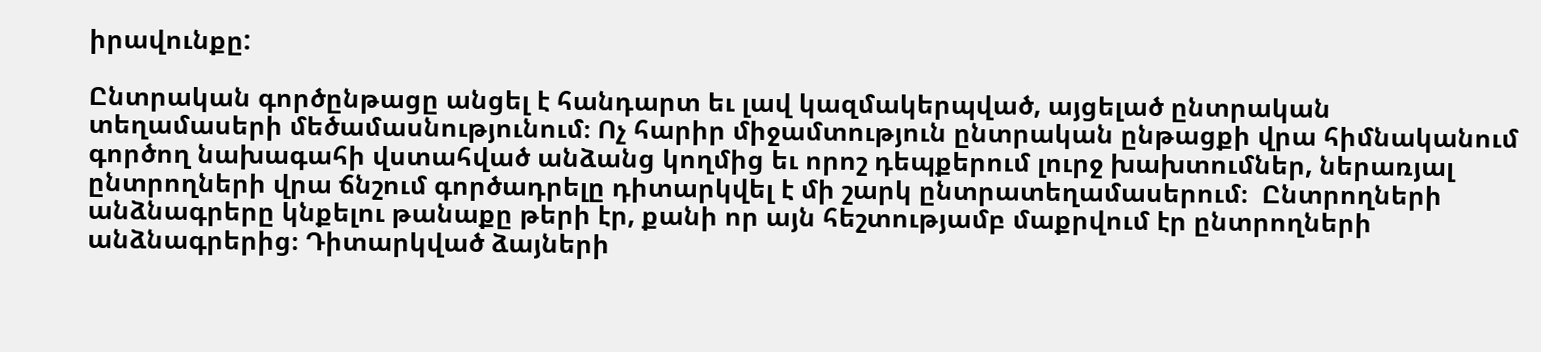իրավունքը:

Ընտրական գործընթացը անցել է հանդարտ եւ լավ կազմակերպված, այցելած ընտրական տեղամասերի մեծամասնությունում։ Ոչ հարիր միջամտություն ընտրական ընթացքի վրա հիմնականում գործող նախագահի վստահված անձանց կողմից եւ որոշ դեպքերում լուրջ խախտումներ, ներառյալ ընտրողների վրա ճնշում գործադրելը դիտարկվել է մի շարկ ընտրատեղամասերում։  Ընտրողների անձնագրերը կնքելու թանաքը թերի էր, քանի որ այն հեշտությամբ մաքրվում էր ընտրողների անձնագրերից։ Դիտարկված ձայների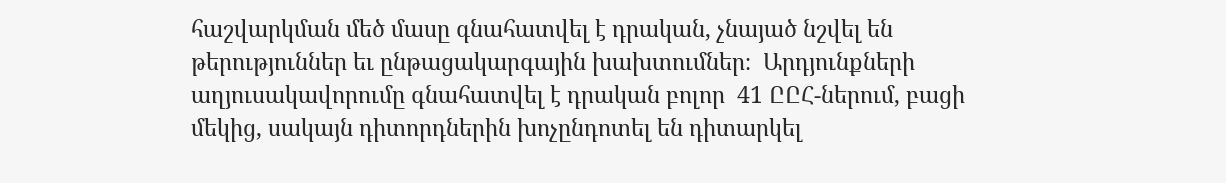հաշվարկման մեծ մասը գնահատվել է դրական, չնայած նշվել են թերություններ եւ ընթացակարգային խախտումներ։  Արդյունքների աղյուսակավորումը գնահատվել է դրական բոլոր  41 ԸԸՀ-ներում, բացի մեկից, սակայն դիտորդներին խոչընդոտել են դիտարկել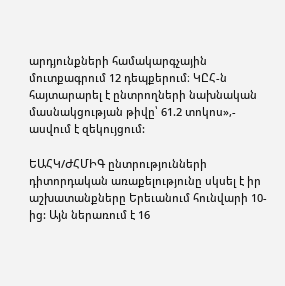արդյունքների համակարգչային մուտքագրում 12 դեպքերում։ ԿԸՀ-ն հայտարարել է ընտրողների նախնական մասնակցության թիվը՝ 61.2 տոկոս»,- ասվում է զեկույցում:

ԵԱՀԿ/ԺՀՄԻԳ ընտրությունների դիտորդական առաքելությունը սկսել է իր աշխատանքները Երեւանում հունվարի 10-ից: Այն ներառում է 16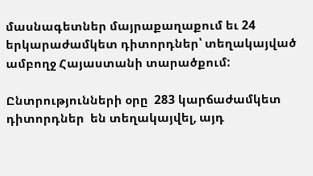մասնագետներ մայրաքաղաքում եւ 24 երկարաժամկետ դիտորդներ՝ տեղակայված ամբողջ Հայաստանի տարածքում:

Ընտրությունների օրը  283 կարճաժամկետ դիտորդներ  են տեղակայվել, այդ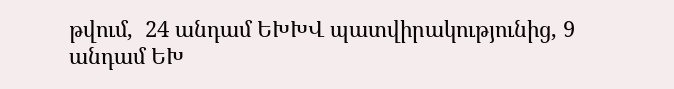թվում,  24 անդամ ԵԽԽՎ պատվիրակությունից, 9 անդամ ԵԽ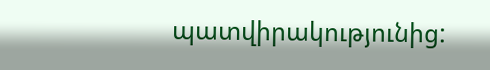պատվիրակությունից: